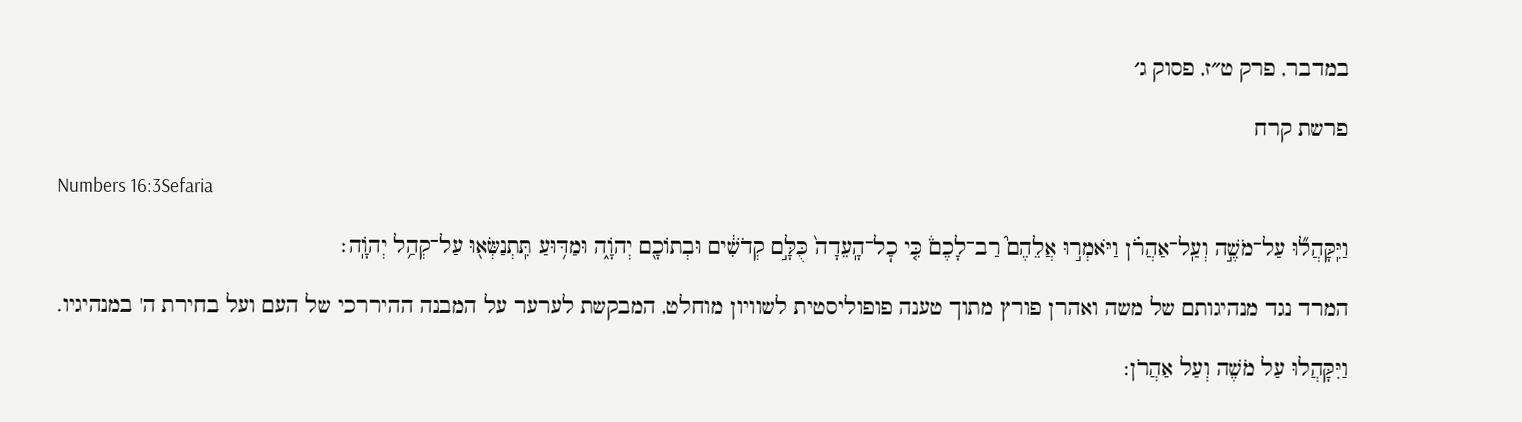במדבר, פרק ט״ז, פסוק ג׳

פרשת קרח

Numbers 16:3Sefaria

וַיִּֽקָּהֲל֞וּ עַל־מֹשֶׁ֣ה וְעַֽל־אַהֲרֹ֗ן וַיֹּאמְר֣וּ אֲלֵהֶם֮ רַב־לָכֶם֒ כִּ֤י כׇל־הָֽעֵדָה֙ כֻּלָּ֣ם קְדֹשִׁ֔ים וּבְתוֹכָ֖ם יְהֹוָ֑ה וּמַדּ֥וּעַ תִּֽתְנַשְּׂא֖וּ עַל־קְהַ֥ל יְהֹוָֽה׃

המרד נגד מנהיגותם של משה ואהרן פורץ מתוך טענה פופוליסטית לשוויון מוחלט, המבקשת לערער על המבנה ההיררכי של העם ועל בחירת ה' במנהיגיו.

וַיִּקָּהֲלוּ עַל מֹשֶׁה וְעַל אַהֲרֹן: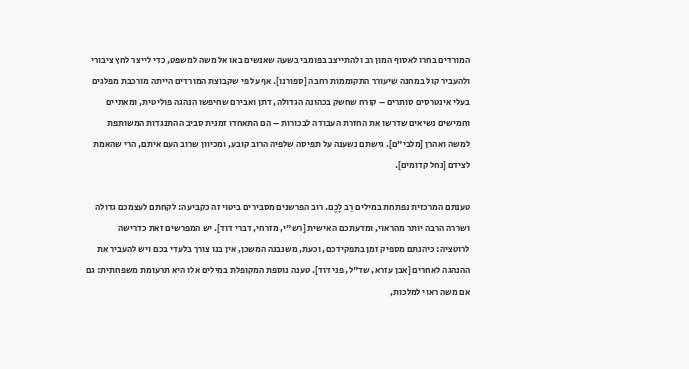המורדים בחרו לאסוף המון רב ולהתייצב בפומבי בשעה שאנשים באו אל משה למשפט, כדי לייצר לחץ ציבורי ולהעביר קול במחנה שיעורר התקוממות רחבה [ספורנו]. אף על פי שקבוצת המורדים הייתה מורכבת מפלגים בעלי אינטרסים סותרים – קורח שחשק בכהונה הגדולה, דתן ואבירם שחיפשו הנהגה פוליטית, ומאתיים וחמישים נשיאים שדרשו את החזרת העבודה לבכורות – הם התאחדו זמנית סביב ההתנגדות המשותפת למשה ואהרן [מלבי"ם]. גישתם נשענה על תפיסה שלפיה הרוב קובע, ומכיוון שרוב העם איתם, הרי שהאמת לצידם [נחל קדומים].

טענתם המרכזית נפתחת במילים רַב לָכֶם. רוב הפרשנים מסבירים ביטוי זה כקביעה: לקחתם לעצמכם גדולה ושררה הרבה יותר מהראוי, ומדעתכם האישית [רש"י, מזרחי, דברי דוד]. יש המפרשים זאת כדרישה לרוטציה: כיהנתם מספיק זמן בתפקידכם, וכעת, משנבנה המשכן, אין בנו צורך בלעדי בכם ויש להעביר את ההנהגה לאחרים [אבן עזרא, שד"ל, פני דוד]. טענה נוספת המקופלת במילים אלו היא תרעומת משפחתית: גם אם משה ראוי למלכות,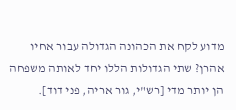מדוע לקח את הכהונה הגדולה עבור אחיו אהרן? שתי הגדולות הללו יחד לאותה משפחה הן יותר מדי [רש"י, גור אריה, פני דוד].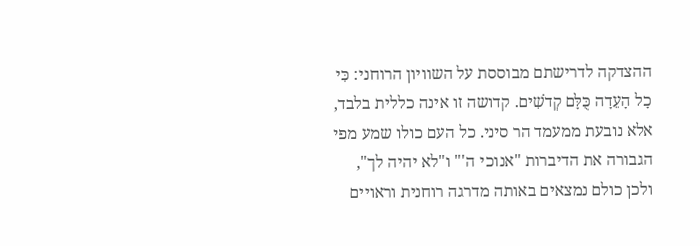ההצדקה לדרישתם מבוססת על השוויון הרוחני: כִּי כָל הָעֵדָה כֻּלָּם קְדֹשִׁים. קדושה זו אינה כללית בלבד, אלא נובעת ממעמד הר סיני. כל העם כולו שמע מפי הגבורה את הדיברות "אנוכי ה'" ו"לא יהיה לך", ולכן כולם נמצאים באותה מדרגה רוחנית וראויים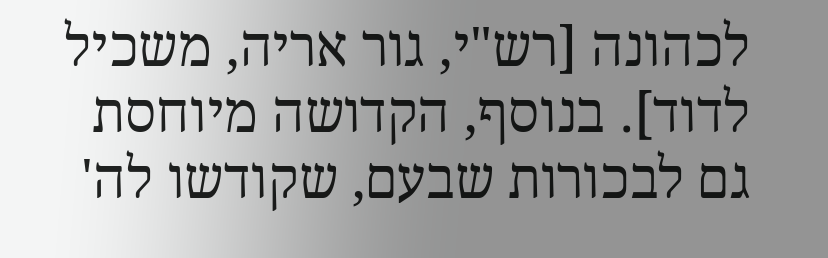לכהונה [רש"י, גור אריה, משכיל לדוד]. בנוסף, הקדושה מיוחסת גם לבכורות שבעם, שקודשו לה'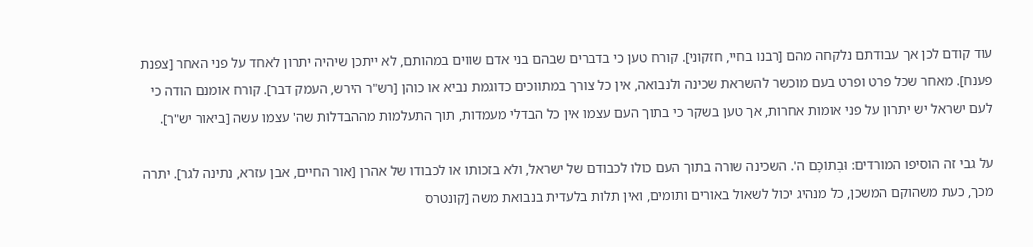עוד קודם לכן אך עבודתם נלקחה מהם [רבנו בחיי, חזקוני]. קורח טען כי בדברים שבהם בני אדם שווים במהותם, לא ייתכן שיהיה יתרון לאחד על פני האחר [צפנת פענח]. מאחר שכל פרט ופרט בעם מוכשר להשראת שכינה ולנבואה, אין כל צורך במתווכים כדוגמת נביא או כוהן [רש"ר הירש, העמק דבר]. קורח אומנם הודה כי לעם ישראל יש יתרון על פני אומות אחרות, אך טען בשקר כי בתוך העם עצמו אין כל הבדלי מעמדות, תוך התעלמות מההבדלות שה' עצמו עשה [ביאור יש"ר].

על גבי זה הוסיפו המורדים: וּבְתוֹכָם ה'. השכינה שורה בתוך העם כולו לכבודם של ישראל, ולא בזכותו או לכבודו של אהרן [אור החיים, אבן עזרא, נתינה לגר]. יתרה מכך, כעת משהוקם המשכן, כל מנהיג יכול לשאול באורים ותומים, ואין תלות בלעדית בנבואת משה [קונטרס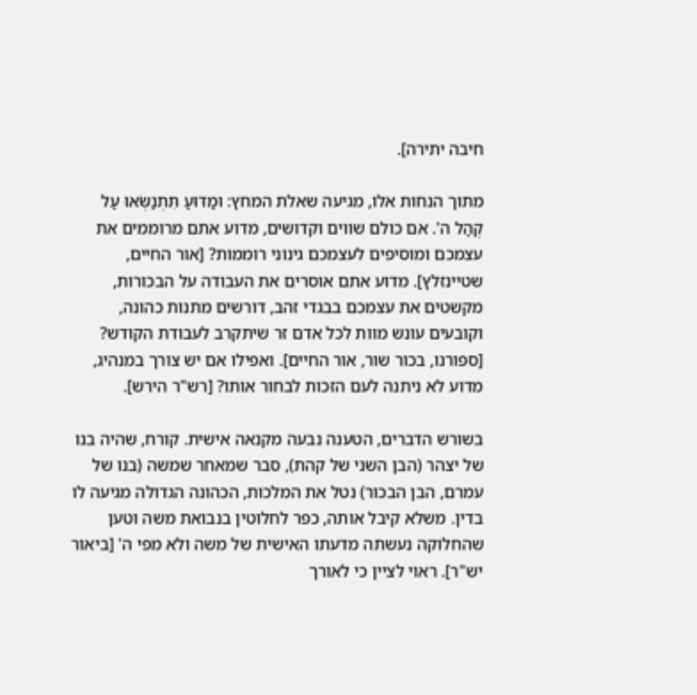חיבה יתירה].

מתוך הנחות אלו, מגיעה שאלת המחץ: וּמַדּוּעַ תִּתְנַשְּׂאוּ עַל קְהַל ה'. אם כולם שווים וקדושים, מדוע אתם מרוממים את עצמכם ומוסיפים לעצמכם גינוני רוממות? [אור החיים, שטיינזלץ]. מדוע אתם אוסרים את העבודה על הבכורות, מקשטים את עצמכם בבגדי זהב, דורשים מתנות כהונה, וקובעים עונש מוות לכל אדם זר שיתקרב לעבודת הקודש? [ספורנו, בכור שור, אור החיים]. ואפילו אם יש צורך במנהיג, מדוע לא ניתנה לעם הזכות לבחור אותו? [רש"ר הירש].

בשורש הדברים, הטענה נבעה מקנאה אישית. קורח, שהיה בנו של יצהר (הבן השני של קהת), סבר שמאחר שמשה (בנו של עמרם, הבן הבכור) נטל את המלכות, הכהונה הגדולה מגיעה לו בדין. משלא קיבל אותה, כפר לחלוטין בנבואת משה וטען שהחלוקה נעשתה מדעתו האישית של משה ולא מפי ה' [ביאור יש"ר]. ראוי לציין כי לאורך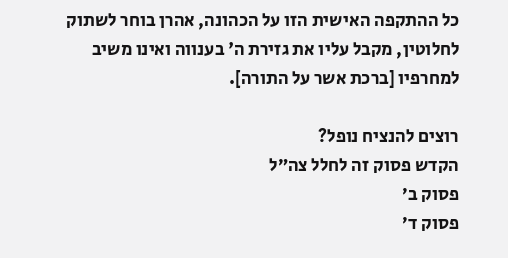כל ההתקפה האישית הזו על הכהונה, אהרן בוחר לשתוק לחלוטין, מקבל עליו את גזירת ה' בענווה ואינו משיב למחרפיו [ברכת אשר על התורה].

רוצים להנציח נופל?
הקדש פסוק זה לחלל צה״ל
פסוק ב׳
פסוק ד׳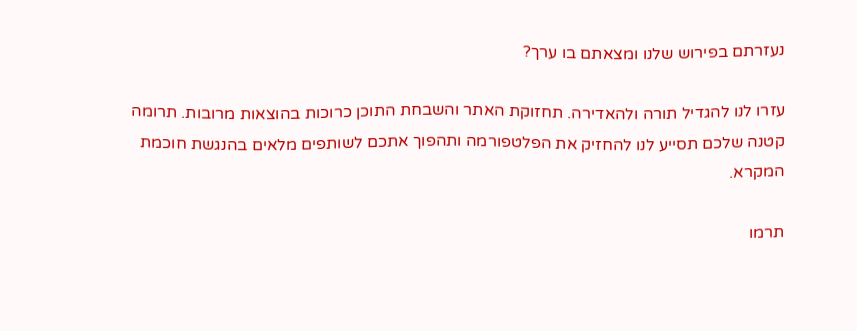נעזרתם בפירוש שלנו ומצאתם בו ערך?

עזרו לנו להגדיל תורה ולהאדירה. תחזוקת האתר והשבחת התוכן כרוכות בהוצאות מרובות. תרומה קטנה שלכם תסייע לנו להחזיק את הפלטפורמה ותהפוך אתכם לשותפים מלאים בהנגשת חוכמת המקרא.

תרמו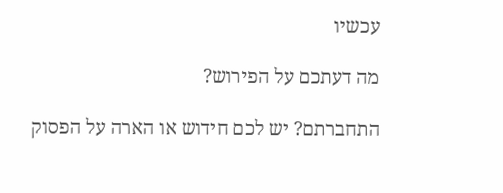עכשיו

מה דעתכם על הפירוש?

התחברתם? יש לכם חידוש או הארה על הפסוק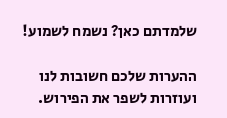שלמדתם כאן? נשמח לשמוע!

ההערות שלכם חשובות לנו ועוזרות לשפר את הפירוש.